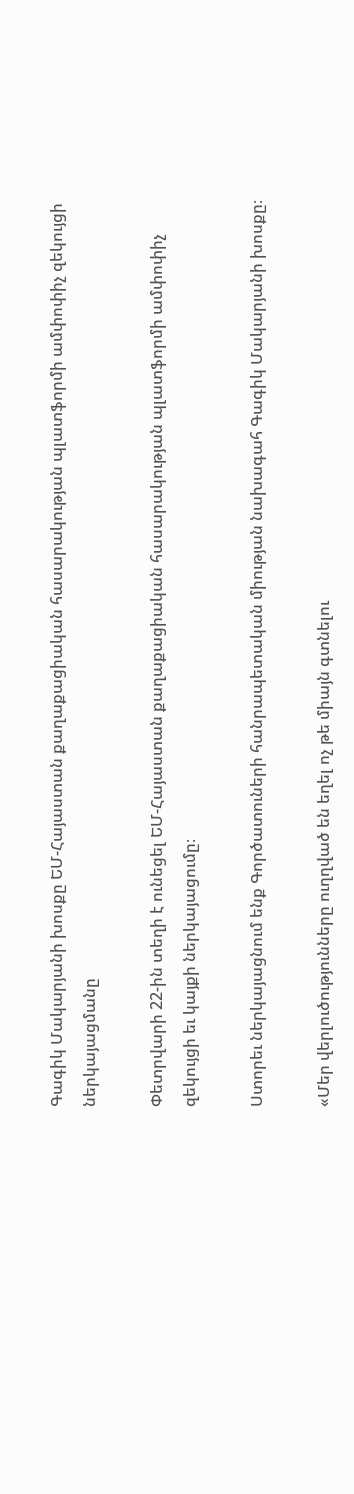Գագիկ Մակարյանի խոսքը ԵՄ-Հայաստան քաղաքացիական հասարակության պլատֆորմի ամփոփիչ զեկույցի ներկայացմանը

Փետրվարի 22-ին տեղի է ունեցել ԵՄ-Հայաստան քաղաքացիական հասարակության պլատֆորմի ամփոփիչ զեկույցի եւ կայքի ներկայացումը։

Ստորեւ ներկայացնում ենք Գործատուների հանրապետական միության նախագահ Գագիկ Մակարյանի խոսքը։

«Մեր վերլուծությունները ուղղված են եղել ոչ թե միայն գտնելու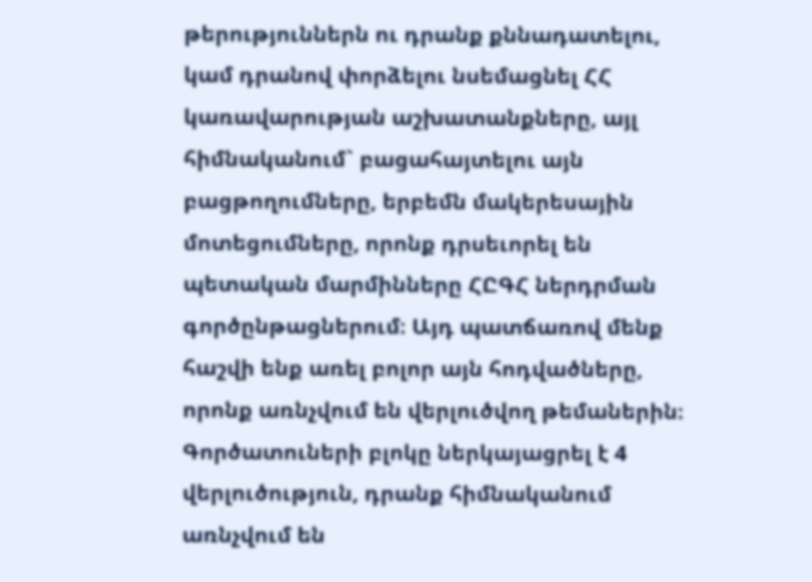թերություններն ու դրանք քննադատելու, կամ դրանով փորձելու նսեմացնել ՀՀ կառավարության աշխատանքները, այլ հիմնականում` բացահայտելու այն բացթողումները, երբեմն մակերեսային մոտեցումները, որոնք դրսեւորել են պետական մարմինները ՀԸԳՀ ներդրման գործընթացներում։ Այդ պատճառով մենք հաշվի ենք առել բոլոր այն հոդվածները, որոնք առնչվում են վերլուծվող թեմաներին։ Գործատուների բլոկը ներկայացրել է 4 վերլուծություն, դրանք հիմնականում առնչվում են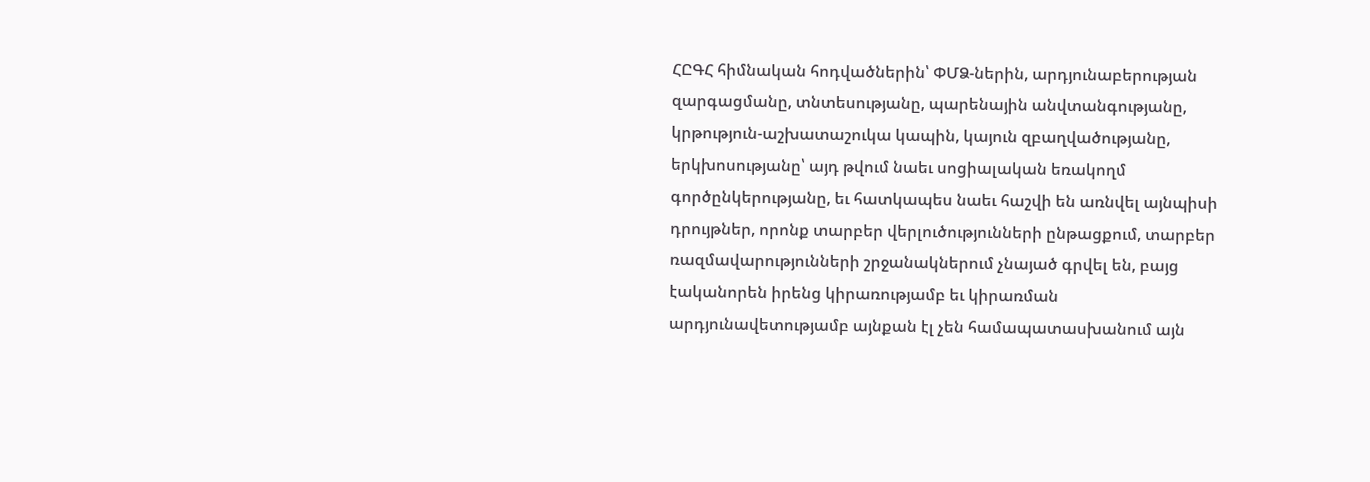ՀԸԳՀ հիմնական հոդվածներին՝ ՓՄՁ-ներին, արդյունաբերության զարգացմանը, տնտեսությանը, պարենային անվտանգությանը, կրթություն-աշխատաշուկա կապին, կայուն զբաղվածությանը, երկխոսությանը՝ այդ թվում նաեւ սոցիալական եռակողմ գործընկերությանը, եւ հատկապես նաեւ հաշվի են առնվել այնպիսի դրույթներ, որոնք տարբեր վերլուծությունների ընթացքում, տարբեր ռազմավարությունների շրջանակներում չնայած գրվել են, բայց էականորեն իրենց կիրառությամբ եւ կիրառման արդյունավետությամբ այնքան էլ չեն համապատասխանում այն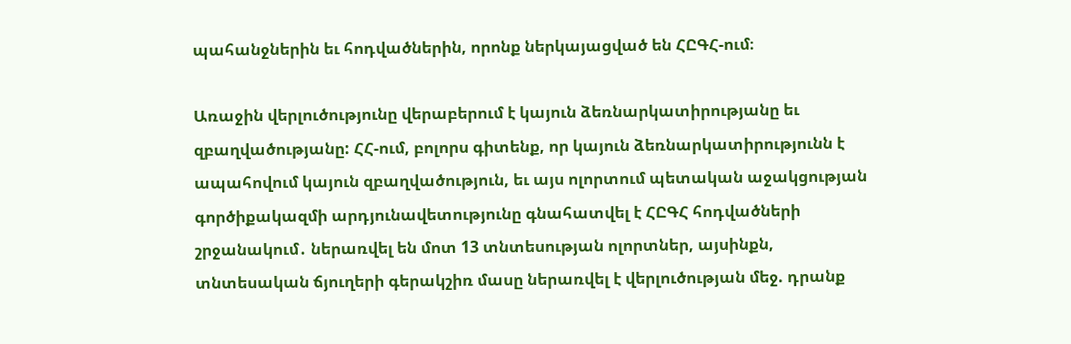պահանջներին եւ հոդվածներին, որոնք ներկայացված են ՀԸԳՀ-ում։

Առաջին վերլուծությունը վերաբերում է կայուն ձեռնարկատիրությանը եւ զբաղվածությանը: ՀՀ-ում, բոլորս գիտենք, որ կայուն ձեռնարկատիրությունն է ապահովում կայուն զբաղվածություն, եւ այս ոլորտում պետական աջակցության գործիքակազմի արդյունավետությունը գնահատվել է ՀԸԳՀ հոդվածների շրջանակում․ ներառվել են մոտ 13 տնտեսության ոլորտներ, այսինքն, տնտեսական ճյուղերի գերակշիռ մասը ներառվել է վերլուծության մեջ. դրանք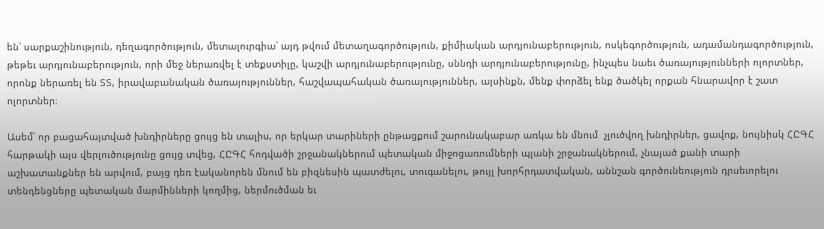են՝ սարքաշինություն, դեղագործություն, մետալուրգիա՝ այդ թվում մետաղագործություն, քիմիական արդյունաբերություն, ոսկեգործություն, ադամանդագործություն, թեթեւ արդյունաբերություն, որի մեջ ներառվել է տեքստիլը, կաշվի արդյունաբերությունը, սննդի արդյունաբերությունը, ինչպես նաեւ ծառայությունների ոլորտներ, որոնք ներառել են ՏՏ, իրավաբանական ծառայություններ, հաշվապահական ծառայություններ, այսինքն, մենք փորձել ենք ծածկել որքան հնարավոր է շատ ոլորտներ։

Ասեմ՝ որ բացահայտված խնդիրները ցույց են տալիս, որ երկար տարիների ընթացքում շարունակաբար առկա են մնում  չլուծվող խնդիրներ, ցավոք, նույնիսկ ՀԸԳՀ հարթակի այս վերլուծությունը ցույց տվեց, ՀԸԳՀ հոդվածի շրջանակներում պետական միջոցառումների պլանի շրջանակներում, չնայած քանի տարի աշխատանքներ են արվում, բայց դեռ էականորեն մնում են բիզնեսին պատժելու, տուգանելու, թույլ խորհրդատվական, աննշան գործունեություն դրսեւորելու տենդենցները պետական մարմինների կողմից, ներմուծման եւ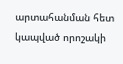արտահանման հետ կապված որոշակի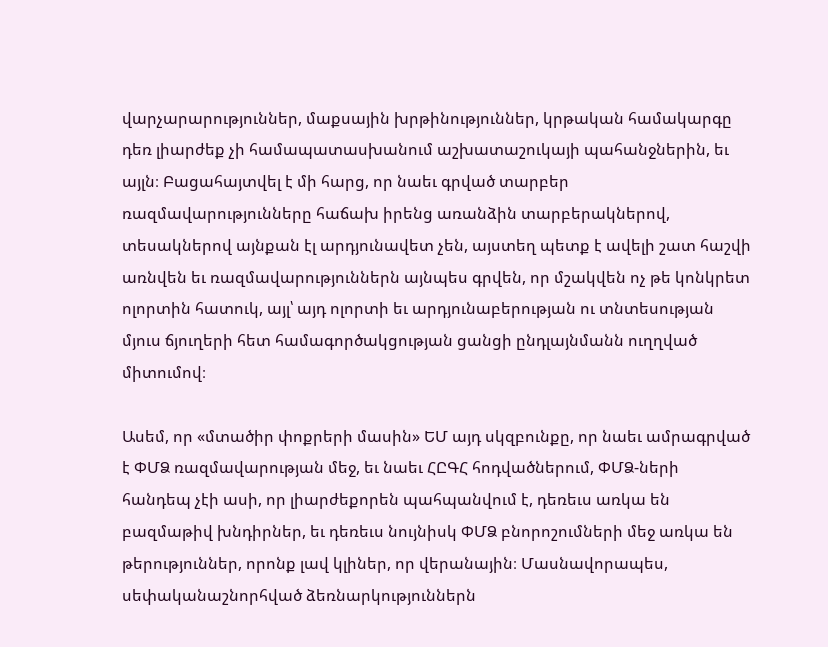վարչարարություններ, մաքսային խրթինություններ, կրթական համակարգը դեռ լիարժեք չի համապատասխանում աշխատաշուկայի պահանջներին, եւ այլն։ Բացահայտվել է մի հարց, որ նաեւ գրված տարբեր ռազմավարությունները հաճախ իրենց առանձին տարբերակներով, տեսակներով այնքան էլ արդյունավետ չեն, այստեղ պետք է ավելի շատ հաշվի առնվեն եւ ռազմավարություններն այնպես գրվեն, որ մշակվեն ոչ թե կոնկրետ ոլորտին հատուկ, այլ՝ այդ ոլորտի եւ արդյունաբերության ու տնտեսության մյուս ճյուղերի հետ համագործակցության ցանցի ընդլայնմանն ուղղված միտումով։

Ասեմ, որ «մտածիր փոքրերի մասին» ԵՄ այդ սկզբունքը, որ նաեւ ամրագրված է ՓՄՁ ռազմավարության մեջ, եւ նաեւ ՀԸԳՀ հոդվածներում, ՓՄՁ-ների հանդեպ չէի ասի, որ լիարժեքորեն պահպանվում է, դեռեւս առկա են բազմաթիվ խնդիրներ, եւ դեռեւս նույնիսկ ՓՄՁ բնորոշումների մեջ առկա են թերություններ, որոնք լավ կլիներ, որ վերանային։ Մասնավորապես, սեփականաշնորհված ձեռնարկություններն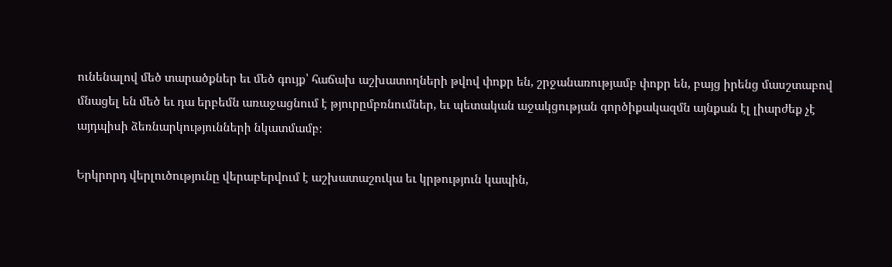ունենալով մեծ տարածքներ եւ մեծ գույք՝ հաճախ աշխատողների թվով փոքր են, շրջանառությամբ փոքր են, բայց իրենց մասշտաբով մնացել են մեծ եւ դա երբեմն առաջացնում է թյուրըմբռնումներ, եւ պետական աջակցության գործիքակազմն այնքան էլ լիարժեք չէ այդպիսի ձեռնարկությունների նկատմամբ։

Երկրորդ վերլուծությունը վերաբերվում է աշխատաշուկա եւ կրթություն կապին,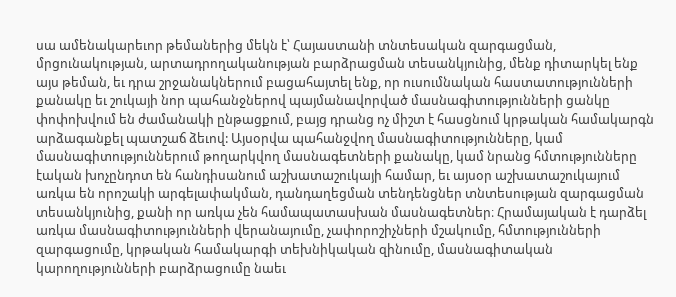սա ամենակարեւոր թեմաներից մեկն է՝ Հայաստանի տնտեսական զարգացման, մրցունակության, արտադրողականության բարձրացման տեսանկյունից, մենք դիտարկել ենք այս թեման, եւ դրա շրջանակներում բացահայտել ենք, որ ուսումնական հաստատությունների քանակը եւ շուկայի նոր պահանջներով պայմանավորված մասնագիտությունների ցանկը փոփոխվում են ժամանակի ընթացքում, բայց դրանց ոչ միշտ է հասցնում կրթական համակարգն արձագանքել պատշաճ ձեւով: Այսօրվա պահանջվող մասնագիտությունները, կամ մասնագիտություններում թողարկվող մասնագետների քանակը, կամ նրանց հմտությունները էական խոչընդոտ են հանդիսանում աշխատաշուկայի համար, եւ այսօր աշխատաշուկայում առկա են որոշակի արգելափակման, դանդաղեցման տենդենցներ տնտեսության զարգացման տեսանկյունից, քանի որ առկա չեն համապատասխան մասնագետներ։ Հրամայական է դարձել առկա մասնագիտությունների վերանայումը, չափորոշիչների մշակումը, հմտությունների զարգացումը, կրթական համակարգի տեխնիկական զինումը, մասնագիտական կարողությունների բարձրացումը նաեւ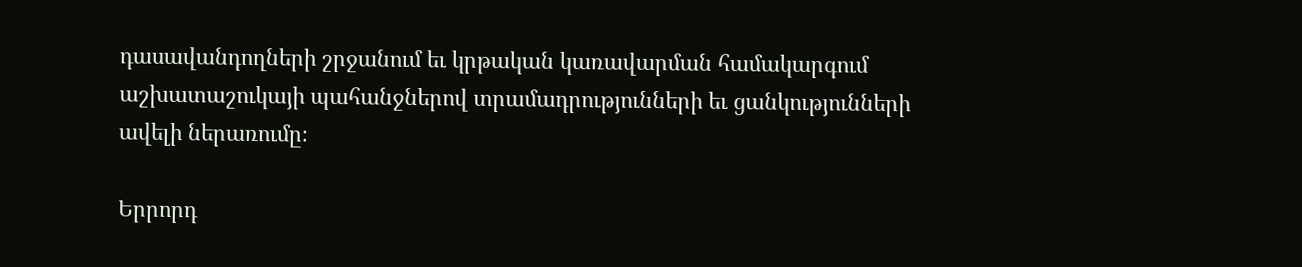դասավանդողների շրջանում եւ կրթական կառավարման համակարգում աշխատաշուկայի պահանջներով տրամադրությունների եւ ցանկությունների ավելի ներառումը։

Երրորդ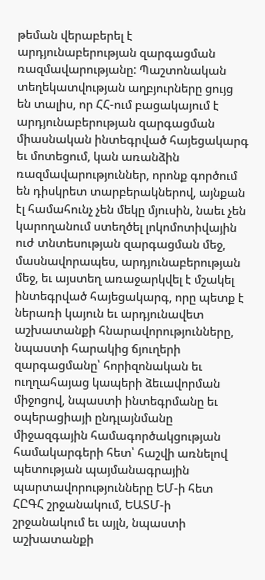թեման վերաբերել է արդյունաբերության զարգացման ռազմավարությանը: Պաշտոնական տեղեկատվության աղբյուրները ցույց են տալիս, որ ՀՀ-ում բացակայում է արդյունաբերության զարգացման միասնական ինտեգրված հայեցակարգ եւ մոտեցում, կան առանձին ռազմավարություններ, որոնք գործում են դիսկրետ տարբերակներով, այնքան էլ համահունչ չեն մեկը մյուսին, նաեւ չեն կարողանում ստեղծել լոկոմոտիվային ուժ տնտեսության զարգացման մեջ, մասնավորապես, արդյունաբերության մեջ, եւ այստեղ առաջարկվել է մշակել ինտեգրված հայեցակարգ, որը պետք է ներառի կայուն եւ արդյունավետ աշխատանքի հնարավորությունները, նպաստի հարակից ճյուղերի զարգացմանը՝ հորիզոնական եւ ուղղահայաց կապերի ձեւավորման միջոցով, նպաստի ինտեգրմանը եւ օպերացիայի ընդլայնմանը միջազգային համագործակցության համակարգերի հետ՝ հաշվի առնելով պետության պայմանագրային պարտավորությունները ԵՄ-ի հետ ՀԸԳՀ շրջանակում, ԵԱՏՄ-ի շրջանակում եւ այլն, նպաստի աշխատանքի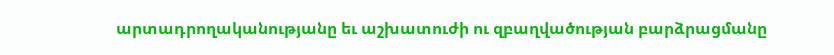արտադրողականությանը եւ աշխատուժի ու զբաղվածության բարձրացմանը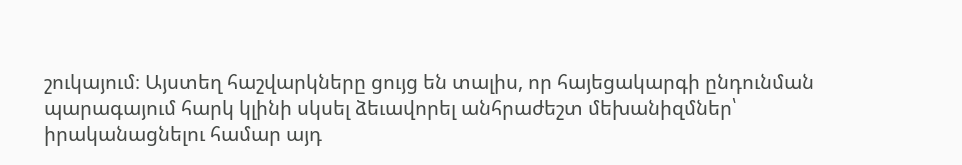շուկայում։ Այստեղ հաշվարկները ցույց են տալիս, որ հայեցակարգի ընդունման պարագայում հարկ կլինի սկսել ձեւավորել անհրաժեշտ մեխանիզմներ՝ իրականացնելու համար այդ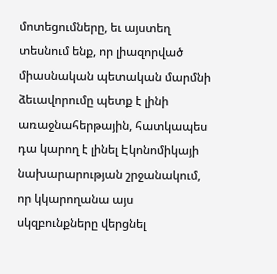մոտեցումները, եւ այստեղ տեսնում ենք, որ լիազորված միասնական պետական մարմնի ձեւավորումը պետք է լինի առաջնահերթային, հատկապես դա կարող է լինել Էկոնոմիկայի նախարարության շրջանակում, որ կկարողանա այս սկզբունքները վերցնել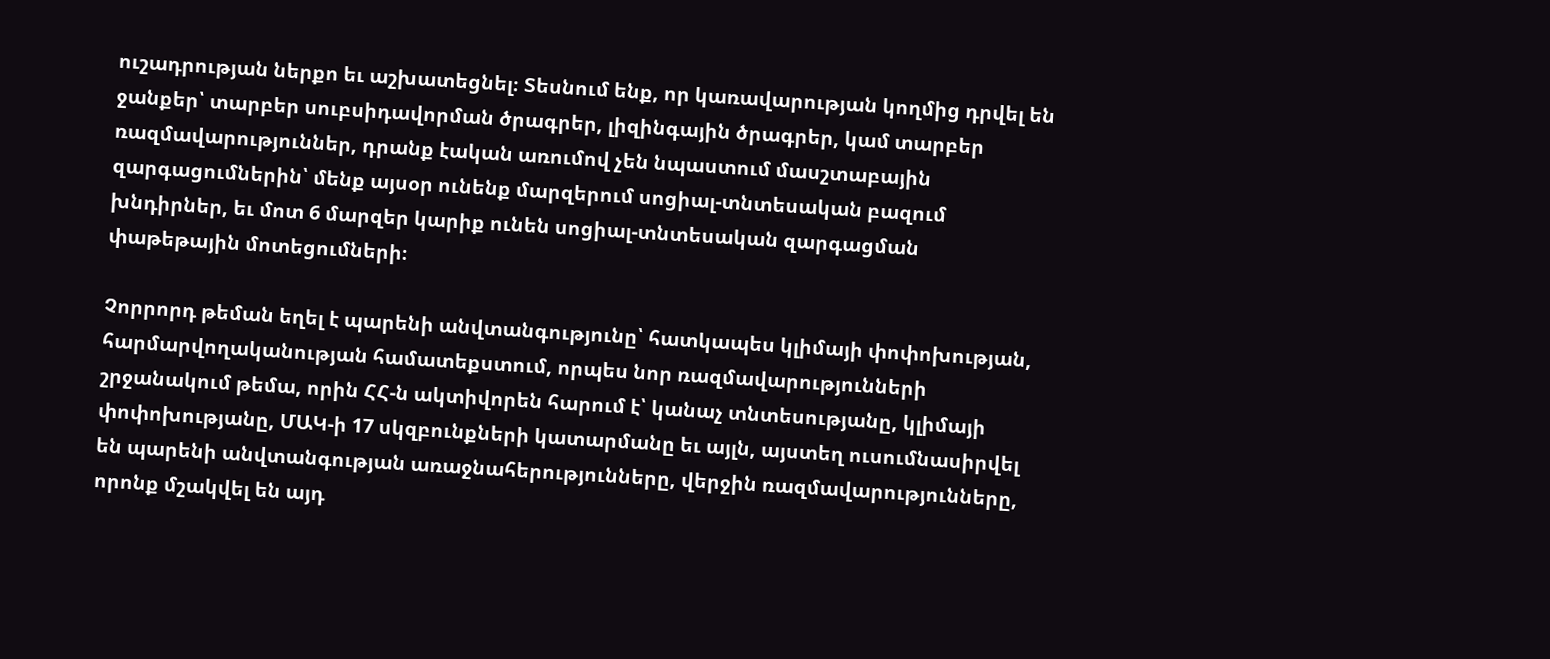ուշադրության ներքո եւ աշխատեցնել։ Տեսնում ենք, որ կառավարության կողմից դրվել են ջանքեր՝ տարբեր սուբսիդավորման ծրագրեր, լիզինգային ծրագրեր, կամ տարբեր ռազմավարություններ, դրանք էական առումով չեն նպաստում մասշտաբային զարգացումներին՝ մենք այսօր ունենք մարզերում սոցիալ-տնտեսական բազում խնդիրներ, եւ մոտ 6 մարզեր կարիք ունեն սոցիալ-տնտեսական զարգացման փաթեթային մոտեցումների։

Չորրորդ թեման եղել է պարենի անվտանգությունը՝ հատկապես կլիմայի փոփոխության, հարմարվողականության համատեքստում, որպես նոր ռազմավարությունների շրջանակում թեմա, որին ՀՀ-ն ակտիվորեն հարում է՝ կանաչ տնտեսությանը, կլիմայի փոփոխությանը, ՄԱԿ-ի 17 սկզբունքների կատարմանը եւ այլն, այստեղ ուսումնասիրվել են պարենի անվտանգության առաջնահերությունները, վերջին ռազմավարությունները, որոնք մշակվել են այդ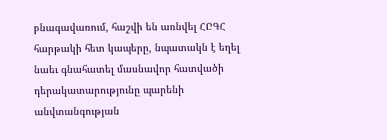բնագավառում, հաշվի են առնվել ՀԸԳՀ հարթակի հետ կապերը, նպատակն է եղել նաեւ գնահատել մասնավոր հատվածի դերակատարությունը պարենի անվտանգության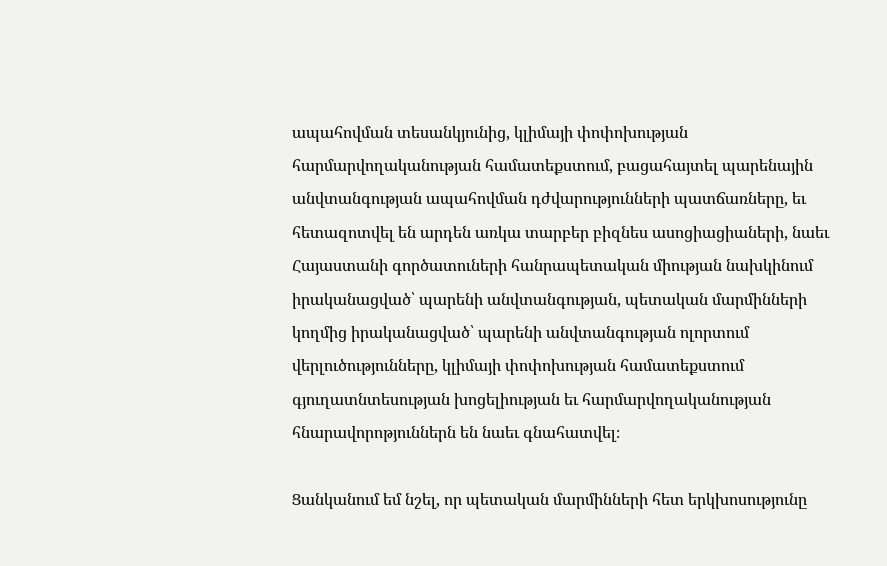ապահովման տեսանկյունից, կլիմայի փոփոխության հարմարվողականության համատեքստում, բացահայտել պարենային անվտանգության ապահովման դժվարությունների պատճառները, եւ հետազոտվել են արդեն առկա տարբեր բիզնես ասոցիացիաների, նաեւ Հայաստանի գործատուների հանրապետական միության նախկինում իրականացված՝ պարենի անվտանգության, պետական մարմինների կողմից իրականացված՝ պարենի անվտանգության ոլորտում վերլուծությունները, կլիմայի փոփոխության համատեքստում գյուղատնտեսության խոցելիության եւ հարմարվողականության հնարավորոթյուններն են նաեւ գնահատվել։

Ցանկանում եմ նշել, որ պետական մարմինների հետ երկխոսությունը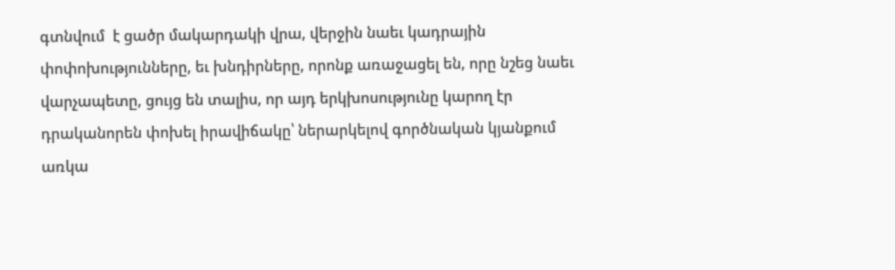գտնվում  է ցածր մակարդակի վրա, վերջին նաեւ կադրային փոփոխությունները, եւ խնդիրները, որոնք առաջացել են, որը նշեց նաեւ վարչապետը, ցույց են տալիս, որ այդ երկխոսությունը կարող էր դրականորեն փոխել իրավիճակը՝ ներարկելով գործնական կյանքում առկա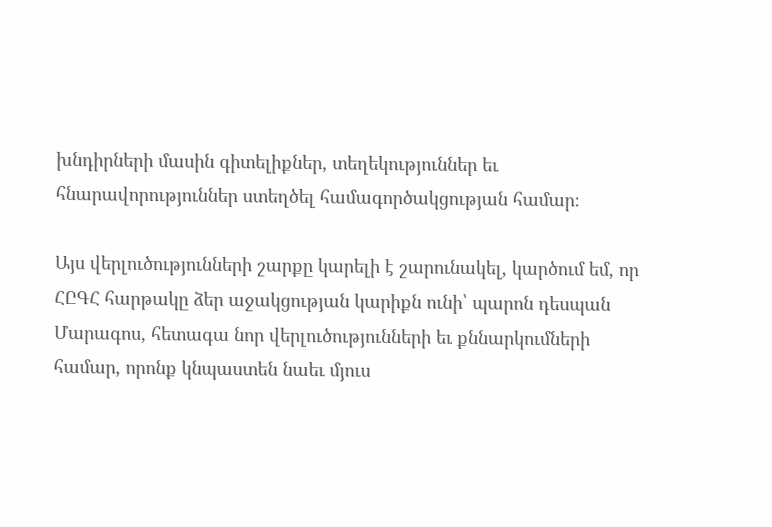խնդիրների մասին գիտելիքներ, տեղեկություններ եւ հնարավորություններ ստեղծել համագործակցության համար։

Այս վերլուծությունների շարքը կարելի է շարունակել, կարծում եմ, որ ՀԸԳՀ հարթակը ձեր աջակցության կարիքն ունի՝ պարոն դեսպան Մարագոս, հետագա նոր վերլուծությունների եւ քննարկումների համար, որոնք կնպաստեն նաեւ մյուս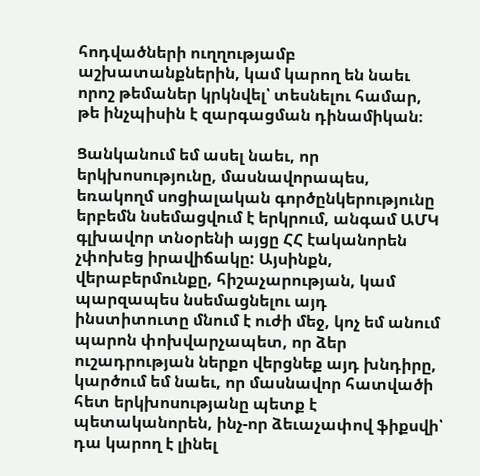հոդվածների ուղղությամբ աշխատանքներին, կամ կարող են նաեւ որոշ թեմաներ կրկնվել՝ տեսնելու համար, թե ինչպիսին է զարգացման դինամիկան։

Ցանկանում եմ ասել նաեւ, որ երկխոսությունը, մասնավորապես, եռակողմ սոցիալական գործընկերությունը երբեմն նսեմացվում է երկրում, անգամ ԱՄԿ գլխավոր տնօրենի այցը ՀՀ էականորեն չփոխեց իրավիճակը: Այսինքն, վերաբերմունքը, հիշաչարության, կամ պարզապես նսեմացնելու այդ ինստիտուտը մնում է ուժի մեջ, կոչ եմ անում պարոն փոխվարչապետ, որ ձեր ուշադրության ներքո վերցնեք այդ խնդիրը, կարծում եմ նաեւ, որ մասնավոր հատվածի հետ երկխոսությանը պետք է պետականորեն, ինչ-որ ձեւաչափով ֆիքսվի՝ դա կարող է լինել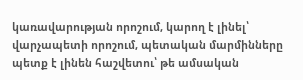կառավարության որոշում, կարող է լինել՝ վարչապետի որոշում, պետական մարմինները պետք է լինեն հաշվետու՝ թե ամսական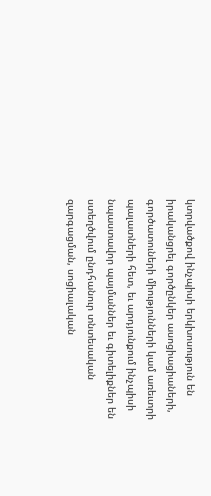կտրվածքով ինչպիսի երկխոսություն են իրականցրել գործընկեր ասոցիացիաների, գործատուների միությունների կամ առեւտրի պալատների հետ, եւ արդյունքում ինչպիսի նպաստավոր պայմաններ եւ գիտելիքներ են ստեղծվում ընդհանուր տնտեսական զարգացման, սոցիալական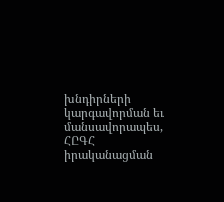խնդիրների կարգավորման եւ մանսավորապես, ՀԸԳՀ իրականացման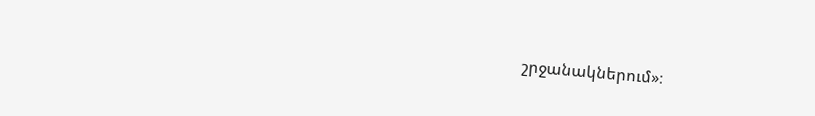շրջանակներում»։